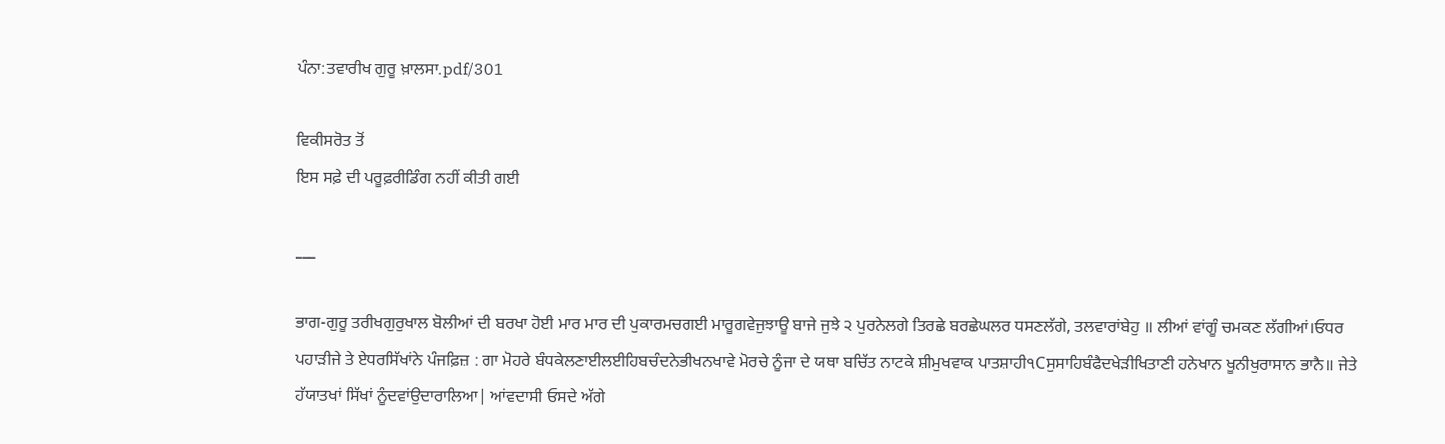ਪੰਨਾ:ਤਵਾਰੀਖ ਗੁਰੂ ਖ਼ਾਲਸਾ.pdf/301

ਵਿਕੀਸਰੋਤ ਤੋਂ
ਇਸ ਸਫ਼ੇ ਦੀ ਪਰੂਫ਼ਰੀਡਿੰਗ ਨਹੀਂ ਕੀਤੀ ਗਈ

___

ਭਾਗ-ਗੁਰੂ ਤਰੀਖਗੁਰੁਖਾਲ ਬੋਲੀਆਂ ਦੀ ਬਰਖਾ ਹੋਈ ਮਾਰ ਮਾਰ ਦੀ ਪੁਕਾਰਮਚਗਈ ਮਾਰੂਗਵੇਜੁਝਾਊ ਬਾਜੇ ਜੁਝੇ ੨ ਪੁਰਨੇਲਗੇ ਤਿਰਛੇ ਬਰਛੇਘਲਰ ਧਸਣਲੱਗੇ, ਤਲਵਾਰਾਂਬੇਹੁ ॥ ਲੀਆਂ ਵਾਂਗੂੰ ਚਮਕਣ ਲੱਗੀਆਂ।ਓਧਰ ਪਹਾੜੀਜੇ ਤੇ ਏਧਰਸਿੱਖਾਂਨੇ ਪੰਜਫ਼ਿਜ਼ : ਗਾ ਮੋਹਰੇ ਬੰਧਕੇਲਣਾਈਲਈਹਿਬਚੰਦਨੇਭੀਖਨਖਾਵੇ ਮੋਰਚੇ ਨੂੰਜਾ ਦੇ ਯਥਾ ਬਚਿੱਤ ਨਾਟਕੇ ਸ਼ੀਮੁਖਵਾਕ ਪਾਤਸ਼ਾਹੀ੧Cਸੁਸਾਹਿਬੰਫੈਦਖੇੜੀਖਿਤਾਣੀ ਹਨੇਖਾਨ ਖੂਨੀਖੁਰਾਸਾਨ ਭਾਨੈ॥ ਜੇਤੇ ਹੱਯਾਤਖਾਂ ਸਿੱਖਾਂ ਨੂੰਦਵਾਂਉਦਾਰਾਲਿਆ| ਆਂਵਦਾਸੀ ਓਸਦੇ ਅੱਗੇ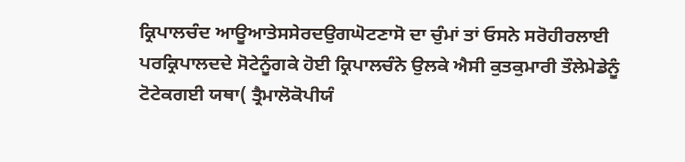ਕ੍ਰਿਪਾਲਚੰਦ ਆਊਆਤੇਸਸੇਰਦਉਗਘੋਟਣਾਸੋ ਦਾ ਚੁੰਮਾਂ ਤਾਂ ਓਸਨੇ ਸਰੋਹੀਰਲਾਈ ਪਰਕ੍ਰਿਪਾਲਦਦੇ ਸੋਟੇਨੂੰਗਕੇ ਹੋਈ ਕ੍ਰਿਪਾਲਚੰਨੇ ਉਲਕੇ ਐਸੀ ਕੁਤਕੁਮਾਰੀ ਤੌਲੇਮੇਡੇਨੂੰ ਟੋਟੇਕਗਈ ਯਥਾ( ਤ੍ਰੈਮਾਲੋਕੋਪੀਯੰ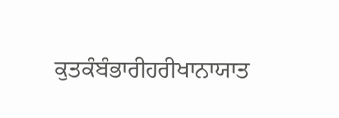ਕੁਤਕੰਬੰਭਾਰੀਹਰੀਖਾਨਾਯਾਤ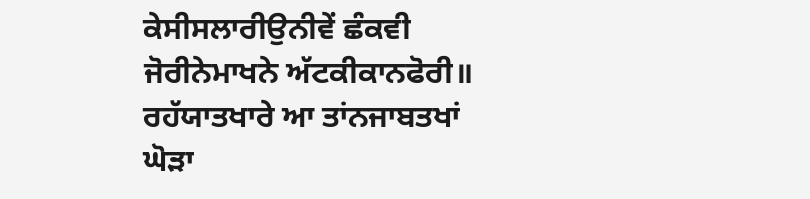ਕੇਸੀਸਲਾਰੀਉਨੀਵੇਂ ਛੰਕਵੀ ਜੋਰੀਨੇਮਾਖਨੇ ਅੱਟਕੀਕਾਨਫੋਰੀ॥ ਰਹੱਯਾਤਖਾਰੇ ਆ ਤਾਂਨਜਾਬਤਖਾਂ ਘੋੜਾ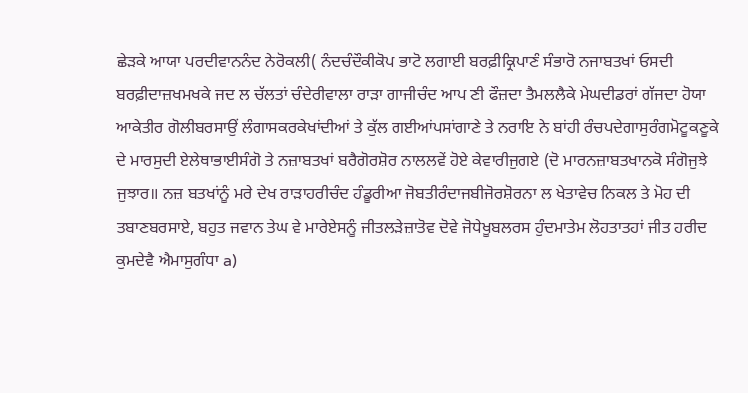ਛੇੜਕੇ ਆਯਾ ਪਰਦੀਵਾਨਨੰਦ ਨੇਰੋਕਲੀ( ਨੰਦਚੰਦੌਕੀਕੋਪ ਭਾਟੋ ਲਗਾਈ ਬਰਫ਼ੀਕ੍ਰਿਪਾਣੰ ਸੰਭਾਰੋ ਨਜਾਬਤਖਾਂ ਓਸਦੀ ਬਰਫ਼ੀਦਾਜ਼ਖਮਖਕੇ ਜਦ ਲ ਚੱਲਤਾਂ ਚੰਦੇਰੀਵਾਲਾ ਰਾੜਾ ਗਾਜੀਚੰਦ ਆਪ ਣੀ ਫੌਜ਼ਦਾ ਤੈਮਲਲੈਕੇ ਮੇਘਦੀਡਰਾਂ ਗੱਜਦਾ ਹੋਯਾ ਆਕੇਤੀਰ ਗੋਲੀਬਰਸਾਉਂ ਲੰਗਾਸਕਰਕੇਖਾਂਦੀਆਂ ਤੇ ਕੁੱਲ ਗਈਆਂਪਸਾਂਗਾਣੇ ਤੇ ਨਰਾਇ ਨੇ ਬਾਂਹੀ ਰੰਚਪਦੇਗਾਸੁਰੰਗਮੋਟੂਕਣੂਕੇ ਦੇ ਮਾਰਸੁਦੀ ਏਲੇਥਾਭਾਈਸੰਗੋ ਤੇ ਨਜ਼ਾਬਤਖਾਂ ਬਰੈਗੋਰਸ਼ੋਰ ਨਾਲਲਵੇਂ ਹੋਏ ਕੇਵਾਰੀਜੁਗਏ (ਦੋ ਮਾਰਨਜ਼ਾਬਤਖਾਨਕੋ ਸੰਗੋਜੁਝੇ ਜੁਝਾਰ॥ ਨਜ਼ ਬਤਖਾਂਨੂੰ ਮਰੇ ਦੇਖ ਰਾੜਾਹਰੀਚੰਦ ਹੰਡੂਰੀਆ ਜੋਬਤੀਰੰਦਾਜਬੀਜੋਰਸ਼ੋਰਨਾ ਲ ਖੇਤਾਵੇਚ ਨਿਕਲ ਤੇ ਮੋਹ ਦੀ ਤਬਾਣਬਰਸਾਏ, ਬਹੁਤ ਜਵਾਨ ਤੇਘ ਵੇ ਮਾਰੇਏਸਨੂੰ ਜੀਤਲੜੇਜ਼ਾਤੋਵ ਦੋਵੇ ਜੋਧੇਖੂਬਲਰਸ ਹੁੰਦਮਾਤੇਮ ਲੋਹਤਾਤਹਾਂ ਜੀਤ ਹਰੀਦ ਕੁਮਦੇਵੈ ਐਮਾਸੁਗੰਧਾ a)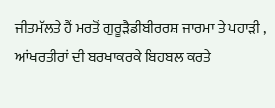ਜੀਤਮੱਲਤੇ ਹੈਂ ਮਰਤੋਂ ਗੁਰੂੜੈਡੀਬੀਰਰਸ਼ ਜਾਰਮਾ ਤੇ ਪਹਾੜੀ , ਆਂਖਰਤੀਰਾਂ ਦੀ ਬਰਖਾਕਰਕੇ ਬਿਹਬਲ ਕਰਤੇ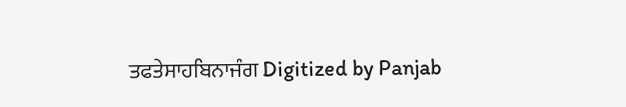ਤਫਤੇਸਾਹਬਿਨਾਜੰਗ Digitized by Panjab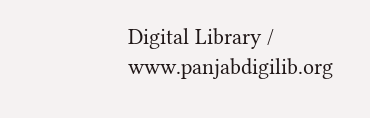Digital Library / www.panjabdigilib.org